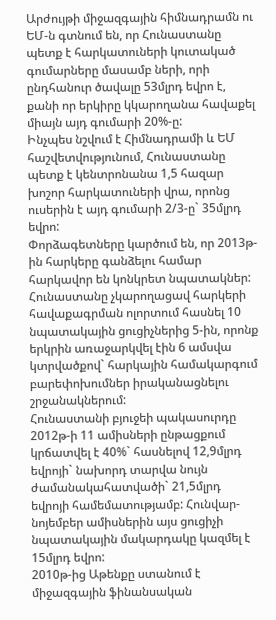Արժույթի միջազգային հիմնադրամն ու ԵՄ-ն գտնում են, որ Հունաստանը պետք է հարկատուների կուտակած գումարները մասամբ ների, որի ընդհանուր ծավալը 53մլրդ եվրո է, քանի որ երկիրը կկարողանա հավաքել միայն այդ գումարի 20%-ը:
Ինչպես նշվում է Հիմնադրամի և ԵՄ հաշվետվությունում, Հունաստանը պետք է կենտրոնանա 1,5 հազար խոշոր հարկատուների վրա, որոնց ուսերին է այդ գումարի 2/3-ը` 35մլրդ եվրո:
Փորձագետները կարծում են, որ 2013թ-ին հարկերը գանձելու համար հարկավոր են կոնկրետ նպատակներ:
Հունաստանը չկարողացավ հարկերի հավաքագրման ոլորտում հասնել 10 նպատակային ցուցիչներից 5-ին, որոնք երկրին առաջարկվել էին 6 ամսվա կտրվածքով` հարկային համակարգում բարեփոխումներ իրականացնելու շրջանակներում:
Հունաստանի բյուջեի պակասուրդը 2012թ-ի 11 ամիսների ընթացքում կրճատվել է 40%` հասնելով 12,9մլրդ եվրոյի` նախորդ տարվա նույն ժամանակահատվածի` 21,5մլրդ եվրոյի համեմատությամբ: Հունվար-նոյեմբեր ամիսներին այս ցուցիչի նպատակային մակարդակը կազմել է 15մլրդ եվրո:
2010թ-ից Աթենքը ստանում է միջազգային ֆինանսական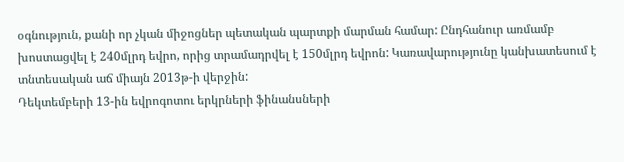օգնություն, քանի որ չկան միջոցներ պետական պարտքի մարման համար: Ընդհանուր առմամբ խոստացվել է 240մլրդ եվրո, որից տրամադրվել է 150մլրդ եվրոն: Կառավարությունը կանխատեսում է տնտեսական աճ միայն 2013թ-ի վերջին:
Դեկտեմբերի 13-ին եվրոգոտու երկրների ֆինանսների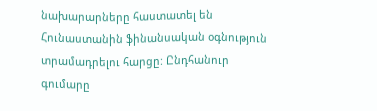նախարարները հաստատել են Հունաստանին ֆինանսական օգնություն տրամադրելու հարցը: Ընդհանուր գումարը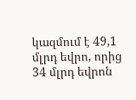կազմում է 49,1 մլրդ եվրո, որից 34 մլրդ եվրոն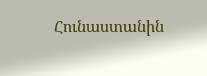Հունաստանին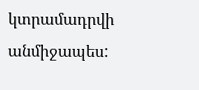կտրամադրվի անմիջապես: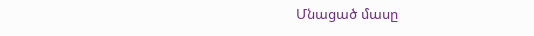Մնացած մասը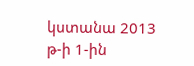կստանա 2013 թ-ի 1-ին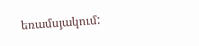եռամսյակում: